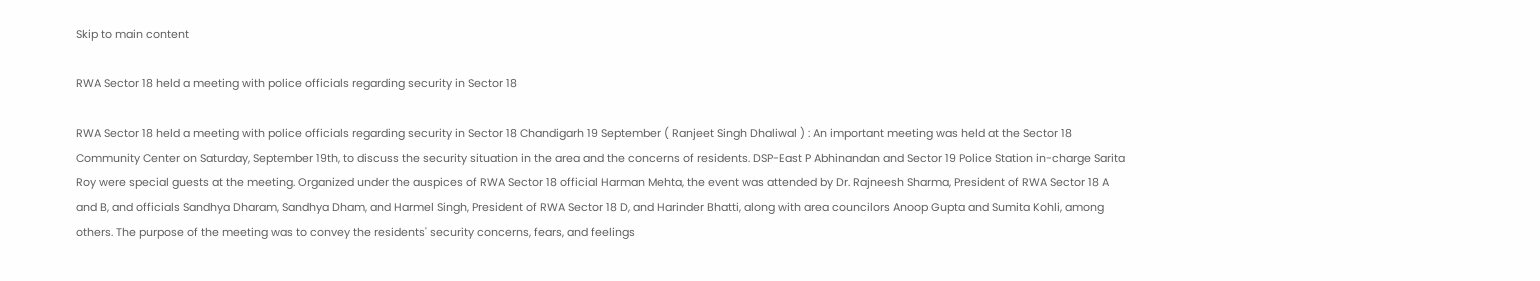Skip to main content

RWA Sector 18 held a meeting with police officials regarding security in Sector 18

RWA Sector 18 held a meeting with police officials regarding security in Sector 18 Chandigarh 19 September ( Ranjeet Singh Dhaliwal ) : An important meeting was held at the Sector 18 Community Center on Saturday, September 19th, to discuss the security situation in the area and the concerns of residents. DSP-East P Abhinandan and Sector 19 Police Station in-charge Sarita Roy were special guests at the meeting. Organized under the auspices of RWA Sector 18 official Harman Mehta, the event was attended by Dr. Rajneesh Sharma, President of RWA Sector 18 A and B, and officials Sandhya Dharam, Sandhya Dham, and Harmel Singh, President of RWA Sector 18 D, and Harinder Bhatti, along with area councilors Anoop Gupta and Sumita Kohli, among others. The purpose of the meeting was to convey the residents' security concerns, fears, and feelings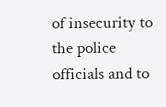of insecurity to the police officials and to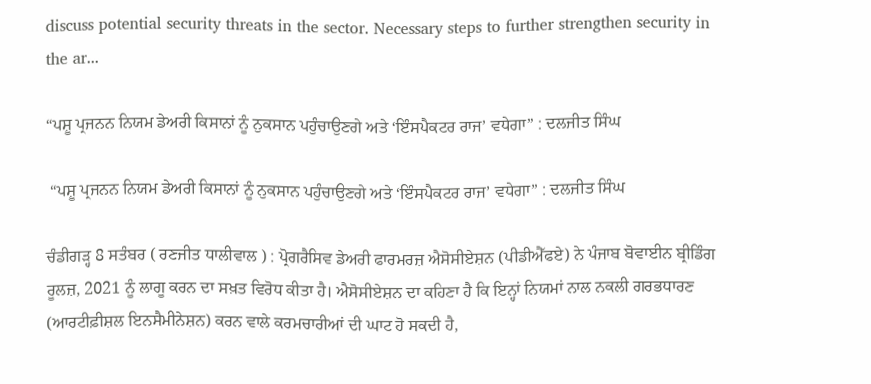discuss potential security threats in the sector. Necessary steps to further strengthen security in the ar...

“ਪਸ਼ੂ ਪ੍ਰਜਨਨ ਨਿਯਮ ਡੇਅਰੀ ਕਿਸਾਨਾਂ ਨੂੰ ਨੁਕਸਾਨ ਪਹੁੰਚਾਉਣਗੇ ਅਤੇ ‘ਇੰਸਪੈਕਟਰ ਰਾਜ’ ਵਧੇਗਾ” : ਦਲਜੀਤ ਸਿੰਘ

 “ਪਸ਼ੂ ਪ੍ਰਜਨਨ ਨਿਯਮ ਡੇਅਰੀ ਕਿਸਾਨਾਂ ਨੂੰ ਨੁਕਸਾਨ ਪਹੁੰਚਾਉਣਗੇ ਅਤੇ ‘ਇੰਸਪੈਕਟਰ ਰਾਜ’ ਵਧੇਗਾ” : ਦਲਜੀਤ ਸਿੰਘ

ਚੰਡੀਗੜ੍ਹ 8 ਸਤੰਬਰ ( ਰਣਜੀਤ ਧਾਲੀਵਾਲ ) : ਪ੍ਰੋਗਰੈਸਿਵ ਡੇਅਰੀ ਫਾਰਮਰਜ਼ ਐਸੋਸੀਏਸ਼ਨ (ਪੀਡੀਐੱਫਏ) ਨੇ ਪੰਜਾਬ ਬੋਵਾਈਨ ਬ੍ਰੀਡਿੰਗ ਰੂਲਜ਼, 2021 ਨੂੰ ਲਾਗੂ ਕਰਨ ਦਾ ਸਖ਼ਤ ਵਿਰੋਧ ਕੀਤਾ ਹੈ। ਐਸੋਸੀਏਸ਼ਨ ਦਾ ਕਹਿਣਾ ਹੈ ਕਿ ਇਨ੍ਹਾਂ ਨਿਯਮਾਂ ਨਾਲ ਨਕਲੀ ਗਰਭਧਾਰਣ (ਆਰਟੀਫ਼ੀਸ਼ਲ ਇਨਸੈਮੀਨੇਸ਼ਨ) ਕਰਨ ਵਾਲੇ ਕਰਮਚਾਰੀਆਂ ਦੀ ਘਾਟ ਹੋ ਸਕਦੀ ਹੈ,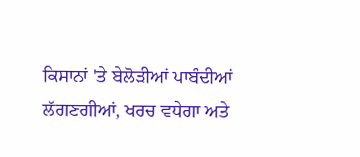ਕਿਸਾਨਾਂ 'ਤੇ ਬੇਲੋੜੀਆਂ ਪਾਬੰਦੀਆਂ ਲੱਗਣਗੀਆਂ, ਖਰਚ ਵਧੇਗਾ ਅਤੇ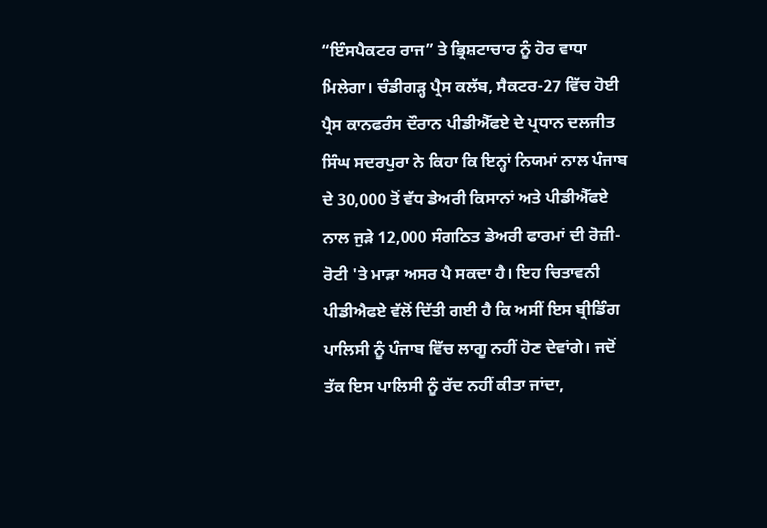“ਇੰਸਪੈਕਟਰ ਰਾਜ” ਤੇ ਭ੍ਰਿਸ਼ਟਾਚਾਰ ਨੂੰ ਹੋਰ ਵਾਧਾ ਮਿਲੇਗਾ। ਚੰਡੀਗੜ੍ਹ ਪ੍ਰੈਸ ਕਲੱਬ, ਸੈਕਟਰ-27 ਵਿੱਚ ਹੋਈ ਪ੍ਰੈਸ ਕਾਨਫਰੰਸ ਦੌਰਾਨ ਪੀਡੀਐੱਫਏ ਦੇ ਪ੍ਰਧਾਨ ਦਲਜੀਤ ਸਿੰਘ ਸਦਰਪੁਰਾ ਨੇ ਕਿਹਾ ਕਿ ਇਨ੍ਹਾਂ ਨਿਯਮਾਂ ਨਾਲ ਪੰਜਾਬ ਦੇ 30,000 ਤੋਂ ਵੱਧ ਡੇਅਰੀ ਕਿਸਾਨਾਂ ਅਤੇ ਪੀਡੀਐੱਫਏ ਨਾਲ ਜੁੜੇ 12,000 ਸੰਗਠਿਤ ਡੇਅਰੀ ਫਾਰਮਾਂ ਦੀ ਰੋਜ਼ੀ-ਰੋਟੀ 'ਤੇ ਮਾੜਾ ਅਸਰ ਪੈ ਸਕਦਾ ਹੈ। ਇਹ ਚਿਤਾਵਨੀ ਪੀਡੀਐਫਏ ਵੱਲੋਂ ਦਿੱਤੀ ਗਈ ਹੈ ਕਿ ਅਸੀਂ ਇਸ ਬ੍ਰੀਡਿੰਗ ਪਾਲਿਸੀ ਨੂੰ ਪੰਜਾਬ ਵਿੱਚ ਲਾਗੂ ਨਹੀਂ ਹੋਣ ਦੇਵਾਂਗੇ। ਜਦੋਂ ਤੱਕ ਇਸ ਪਾਲਿਸੀ ਨੂੰ ਰੱਦ ਨਹੀਂ ਕੀਤਾ ਜਾਂਦਾ,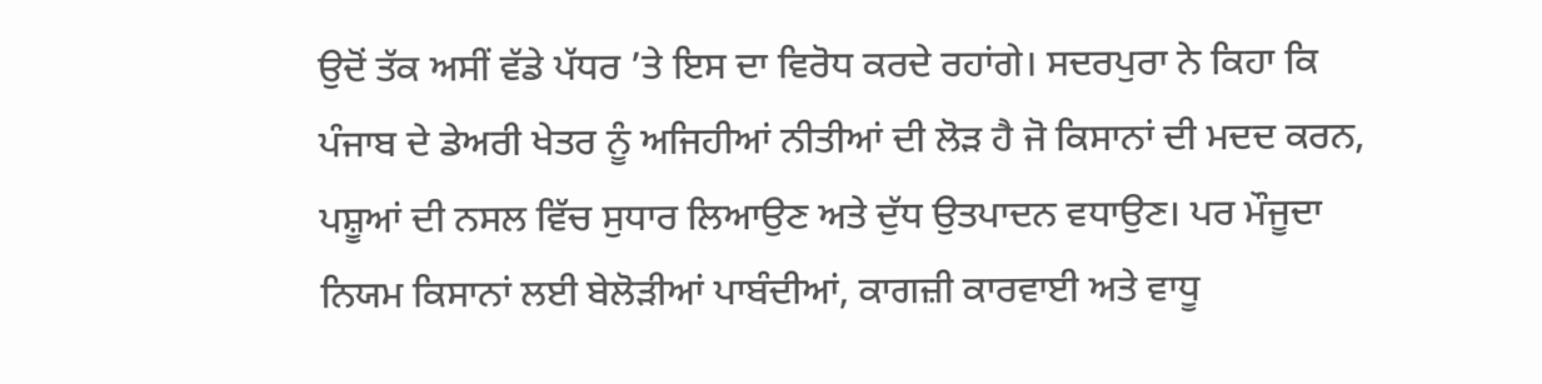ਉਦੋਂ ਤੱਕ ਅਸੀਂ ਵੱਡੇ ਪੱਧਰ ’ਤੇ ਇਸ ਦਾ ਵਿਰੋਧ ਕਰਦੇ ਰਹਾਂਗੇ। ਸਦਰਪੁਰਾ ਨੇ ਕਿਹਾ ਕਿ ਪੰਜਾਬ ਦੇ ਡੇਅਰੀ ਖੇਤਰ ਨੂੰ ਅਜਿਹੀਆਂ ਨੀਤੀਆਂ ਦੀ ਲੋੜ ਹੈ ਜੋ ਕਿਸਾਨਾਂ ਦੀ ਮਦਦ ਕਰਨ, ਪਸ਼ੂਆਂ ਦੀ ਨਸਲ ਵਿੱਚ ਸੁਧਾਰ ਲਿਆਉਣ ਅਤੇ ਦੁੱਧ ਉਤਪਾਦਨ ਵਧਾਉਣ। ਪਰ ਮੌਜੂਦਾ ਨਿਯਮ ਕਿਸਾਨਾਂ ਲਈ ਬੇਲੋੜੀਆਂ ਪਾਬੰਦੀਆਂ, ਕਾਗਜ਼ੀ ਕਾਰਵਾਈ ਅਤੇ ਵਾਧੂ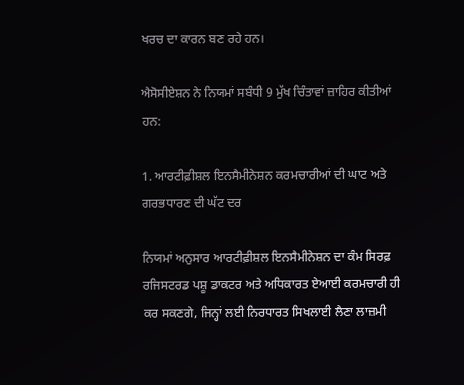ਖਰਚ ਦਾ ਕਾਰਨ ਬਣ ਰਹੇ ਹਨ।

ਐਸੋਸੀਏਸ਼ਨ ਨੇ ਨਿਯਮਾਂ ਸਬੰਧੀ 9 ਮੁੱਖ ਚਿੰਤਾਵਾਂ ਜ਼ਾਹਿਰ ਕੀਤੀਆਂ ਹਨ:

1. ਆਰਟੀਫ਼ੀਸ਼ਲ ਇਨਸੈਮੀਨੇਸ਼ਨ ਕਰਮਚਾਰੀਆਂ ਦੀ ਘਾਟ ਅਤੇ ਗਰਭਧਾਰਣ ਦੀ ਘੱਟ ਦਰ

ਨਿਯਮਾਂ ਅਨੁਸਾਰ ਆਰਟੀਫ਼ੀਸ਼ਲ ਇਨਸੈਮੀਨੇਸ਼ਨ ਦਾ ਕੰਮ ਸਿਰਫ਼ ਰਜਿਸਟਰਡ ਪਸ਼ੂ ਡਾਕਟਰ ਅਤੇ ਅਧਿਕਾਰਤ ਏਆਈ ਕਰਮਚਾਰੀ ਹੀ ਕਰ ਸਕਣਗੇ, ਜਿਨ੍ਹਾਂ ਲਈ ਨਿਰਧਾਰਤ ਸਿਖਲਾਈ ਲੈਣਾ ਲਾਜ਼ਮੀ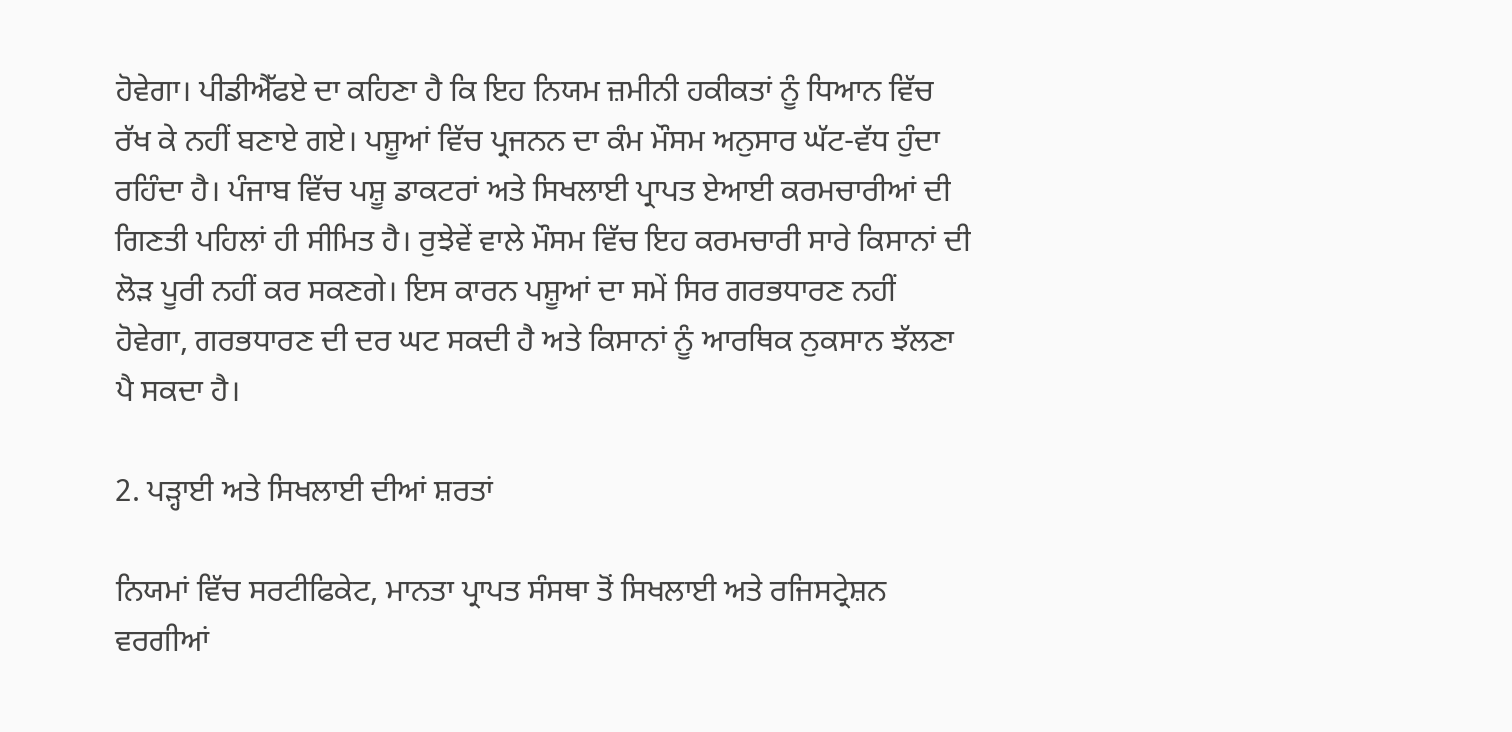ਹੋਵੇਗਾ। ਪੀਡੀਐੱਫਏ ਦਾ ਕਹਿਣਾ ਹੈ ਕਿ ਇਹ ਨਿਯਮ ਜ਼ਮੀਨੀ ਹਕੀਕਤਾਂ ਨੂੰ ਧਿਆਨ ਵਿੱਚ ਰੱਖ ਕੇ ਨਹੀਂ ਬਣਾਏ ਗਏ। ਪਸ਼ੂਆਂ ਵਿੱਚ ਪ੍ਰਜਨਨ ਦਾ ਕੰਮ ਮੌਸਮ ਅਨੁਸਾਰ ਘੱਟ-ਵੱਧ ਹੁੰਦਾ ਰਹਿੰਦਾ ਹੈ। ਪੰਜਾਬ ਵਿੱਚ ਪਸ਼ੂ ਡਾਕਟਰਾਂ ਅਤੇ ਸਿਖਲਾਈ ਪ੍ਰਾਪਤ ਏਆਈ ਕਰਮਚਾਰੀਆਂ ਦੀ ਗਿਣਤੀ ਪਹਿਲਾਂ ਹੀ ਸੀਮਿਤ ਹੈ। ਰੁਝੇਵੇਂ ਵਾਲੇ ਮੌਸਮ ਵਿੱਚ ਇਹ ਕਰਮਚਾਰੀ ਸਾਰੇ ਕਿਸਾਨਾਂ ਦੀ ਲੋੜ ਪੂਰੀ ਨਹੀਂ ਕਰ ਸਕਣਗੇ। ਇਸ ਕਾਰਨ ਪਸ਼ੂਆਂ ਦਾ ਸਮੇਂ ਸਿਰ ਗਰਭਧਾਰਣ ਨਹੀਂ ਹੋਵੇਗਾ, ਗਰਭਧਾਰਣ ਦੀ ਦਰ ਘਟ ਸਕਦੀ ਹੈ ਅਤੇ ਕਿਸਾਨਾਂ ਨੂੰ ਆਰਥਿਕ ਨੁਕਸਾਨ ਝੱਲਣਾ ਪੈ ਸਕਦਾ ਹੈ।

2. ਪੜ੍ਹਾਈ ਅਤੇ ਸਿਖਲਾਈ ਦੀਆਂ ਸ਼ਰਤਾਂ

ਨਿਯਮਾਂ ਵਿੱਚ ਸਰਟੀਫਿਕੇਟ, ਮਾਨਤਾ ਪ੍ਰਾਪਤ ਸੰਸਥਾ ਤੋਂ ਸਿਖਲਾਈ ਅਤੇ ਰਜਿਸਟ੍ਰੇਸ਼ਨ ਵਰਗੀਆਂ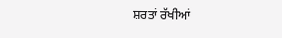ਸ਼ਰਤਾਂ ਰੱਖੀਆਂ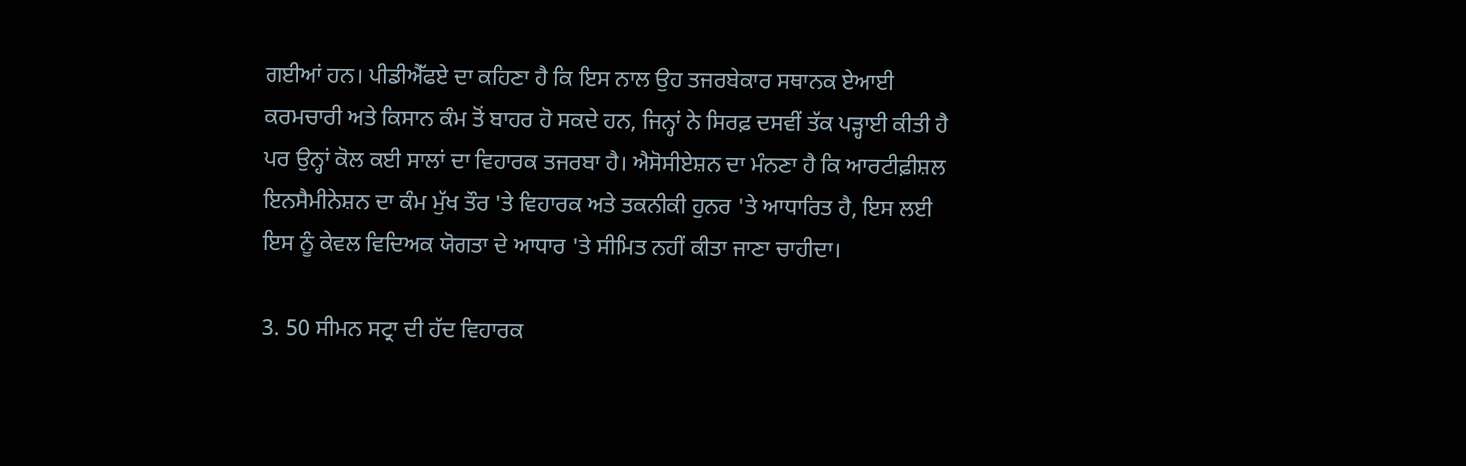ਗਈਆਂ ਹਨ। ਪੀਡੀਐੱਫਏ ਦਾ ਕਹਿਣਾ ਹੈ ਕਿ ਇਸ ਨਾਲ ਉਹ ਤਜਰਬੇਕਾਰ ਸਥਾਨਕ ਏਆਈ ਕਰਮਚਾਰੀ ਅਤੇ ਕਿਸਾਨ ਕੰਮ ਤੋਂ ਬਾਹਰ ਹੋ ਸਕਦੇ ਹਨ, ਜਿਨ੍ਹਾਂ ਨੇ ਸਿਰਫ਼ ਦਸਵੀਂ ਤੱਕ ਪੜ੍ਹਾਈ ਕੀਤੀ ਹੈ ਪਰ ਉਨ੍ਹਾਂ ਕੋਲ ਕਈ ਸਾਲਾਂ ਦਾ ਵਿਹਾਰਕ ਤਜਰਬਾ ਹੈ। ਐਸੋਸੀਏਸ਼ਨ ਦਾ ਮੰਨਣਾ ਹੈ ਕਿ ਆਰਟੀਫ਼ੀਸ਼ਲ ਇਨਸੈਮੀਨੇਸ਼ਨ ਦਾ ਕੰਮ ਮੁੱਖ ਤੌਰ 'ਤੇ ਵਿਹਾਰਕ ਅਤੇ ਤਕਨੀਕੀ ਹੁਨਰ 'ਤੇ ਆਧਾਰਿਤ ਹੈ, ਇਸ ਲਈ ਇਸ ਨੂੰ ਕੇਵਲ ਵਿਦਿਅਕ ਯੋਗਤਾ ਦੇ ਆਧਾਰ 'ਤੇ ਸੀਮਿਤ ਨਹੀਂ ਕੀਤਾ ਜਾਣਾ ਚਾਹੀਦਾ।

3. 50 ਸੀਮਨ ਸਟ੍ਰਾ ਦੀ ਹੱਦ ਵਿਹਾਰਕ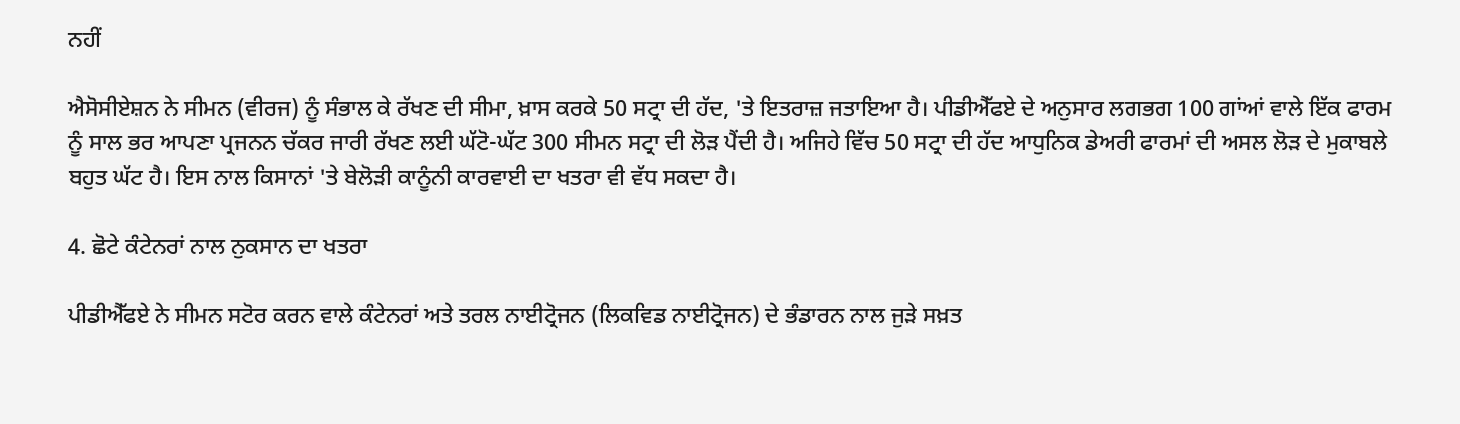ਨਹੀਂ

ਐਸੋਸੀਏਸ਼ਨ ਨੇ ਸੀਮਨ (ਵੀਰਜ) ਨੂੰ ਸੰਭਾਲ ਕੇ ਰੱਖਣ ਦੀ ਸੀਮਾ, ਖ਼ਾਸ ਕਰਕੇ 50 ਸਟ੍ਰਾ ਦੀ ਹੱਦ, 'ਤੇ ਇਤਰਾਜ਼ ਜਤਾਇਆ ਹੈ। ਪੀਡੀਐੱਫਏ ਦੇ ਅਨੁਸਾਰ ਲਗਭਗ 100 ਗਾਂਆਂ ਵਾਲੇ ਇੱਕ ਫਾਰਮ ਨੂੰ ਸਾਲ ਭਰ ਆਪਣਾ ਪ੍ਰਜਨਨ ਚੱਕਰ ਜਾਰੀ ਰੱਖਣ ਲਈ ਘੱਟੋ-ਘੱਟ 300 ਸੀਮਨ ਸਟ੍ਰਾ ਦੀ ਲੋੜ ਪੈਂਦੀ ਹੈ। ਅਜਿਹੇ ਵਿੱਚ 50 ਸਟ੍ਰਾ ਦੀ ਹੱਦ ਆਧੁਨਿਕ ਡੇਅਰੀ ਫਾਰਮਾਂ ਦੀ ਅਸਲ ਲੋੜ ਦੇ ਮੁਕਾਬਲੇ ਬਹੁਤ ਘੱਟ ਹੈ। ਇਸ ਨਾਲ ਕਿਸਾਨਾਂ 'ਤੇ ਬੇਲੋੜੀ ਕਾਨੂੰਨੀ ਕਾਰਵਾਈ ਦਾ ਖਤਰਾ ਵੀ ਵੱਧ ਸਕਦਾ ਹੈ।

4. ਛੋਟੇ ਕੰਟੇਨਰਾਂ ਨਾਲ ਨੁਕਸਾਨ ਦਾ ਖਤਰਾ

ਪੀਡੀਐੱਫਏ ਨੇ ਸੀਮਨ ਸਟੋਰ ਕਰਨ ਵਾਲੇ ਕੰਟੇਨਰਾਂ ਅਤੇ ਤਰਲ ਨਾਈਟ੍ਰੋਜਨ (ਲਿਕਵਿਡ ਨਾਈਟ੍ਰੋਜਨ) ਦੇ ਭੰਡਾਰਨ ਨਾਲ ਜੁੜੇ ਸਖ਼ਤ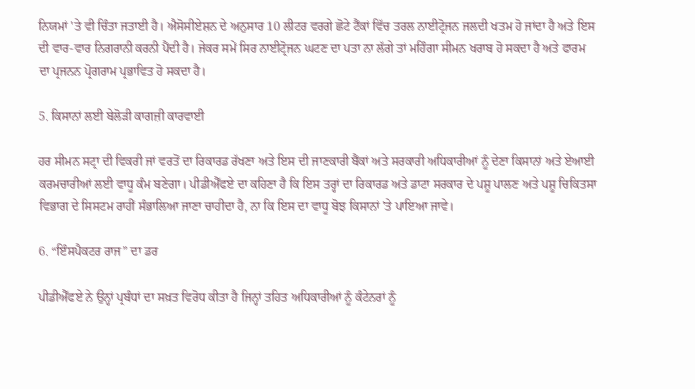ਨਿਯਮਾਂ 'ਤੇ ਵੀ ਚਿੰਤਾ ਜਤਾਈ ਹੈ। ਐਸੋਸੀਏਸ਼ਨ ਦੇ ਅਨੁਸਾਰ 10 ਲੀਟਰ ਵਰਗੇ ਛੋਟੇ ਟੈਂਕਾਂ ਵਿੱਚ ਤਰਲ ਨਾਈਟ੍ਰੋਜਨ ਜਲਦੀ ਖਤਮ ਹੋ ਜਾਂਦਾ ਹੈ ਅਤੇ ਇਸ ਦੀ ਵਾਰ-ਵਾਰ ਨਿਗਰਾਨੀ ਕਰਨੀ ਪੈਂਦੀ ਹੈ। ਜੇਕਰ ਸਮੇਂ ਸਿਰ ਨਾਈਟ੍ਰੋਜਨ ਘਟਣ ਦਾ ਪਤਾ ਨਾ ਲੱਗੇ ਤਾਂ ਮਹਿੰਗਾ ਸੀਮਨ ਖਰਾਬ ਹੋ ਸਕਦਾ ਹੈ ਅਤੇ ਫਾਰਮ ਦਾ ਪ੍ਰਜਨਨ ਪ੍ਰੋਗਰਾਮ ਪ੍ਰਭਾਵਿਤ ਹੋ ਸਕਦਾ ਹੈ।

5. ਕਿਸਾਨਾਂ ਲਈ ਬੇਲੋੜੀ ਕਾਗਜ਼ੀ ਕਾਰਵਾਈ

ਹਰ ਸੀਮਨ ਸਟ੍ਰਾ ਦੀ ਵਿਕਰੀ ਜਾਂ ਵਰਤੋਂ ਦਾ ਰਿਕਾਰਡ ਰੱਖਣਾ ਅਤੇ ਇਸ ਦੀ ਜਾਣਕਾਰੀ ਬੈਂਕਾਂ ਅਤੇ ਸਰਕਾਰੀ ਅਧਿਕਾਰੀਆਂ ਨੂੰ ਦੇਣਾ ਕਿਸਾਨਾਂ ਅਤੇ ਏਆਈ ਕਰਮਚਾਰੀਆਂ ਲਈ ਵਾਧੂ ਕੰਮ ਬਣੇਗਾ। ਪੀਡੀਐੱਫਏ ਦਾ ਕਹਿਣਾ ਹੈ ਕਿ ਇਸ ਤਰ੍ਹਾਂ ਦਾ ਰਿਕਾਰਡ ਅਤੇ ਡਾਟਾ ਸਰਕਾਰ ਦੇ ਪਸ਼ੂ ਪਾਲਣ ਅਤੇ ਪਸ਼ੂ ਚਿਕਿਤਸਾ ਵਿਭਾਗ ਦੇ ਸਿਸਟਮ ਰਾਹੀਂ ਸੰਭਾਲਿਆ ਜਾਣਾ ਚਾਹੀਦਾ ਹੈ, ਨਾ ਕਿ ਇਸ ਦਾ ਵਾਧੂ ਬੋਝ ਕਿਸਾਨਾਂ 'ਤੇ ਪਾਇਆ ਜਾਵੇ।

6. “ਇੰਸਪੈਕਟਰ ਰਾਜ” ਦਾ ਡਰ

ਪੀਡੀਐੱਫਏ ਨੇ ਉਨ੍ਹਾਂ ਪ੍ਰਬੰਧਾਂ ਦਾ ਸਖ਼ਤ ਵਿਰੋਧ ਕੀਤਾ ਹੈ ਜਿਨ੍ਹਾਂ ਤਹਿਤ ਅਧਿਕਾਰੀਆਂ ਨੂੰ ਕੰਟੇਨਰਾਂ ਨੂੰ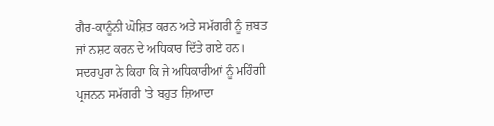ਗੈਰ-ਕਾਨੂੰਨੀ ਘੋਸ਼ਿਤ ਕਰਨ ਅਤੇ ਸਮੱਗਰੀ ਨੂੰ ਜ਼ਬਤ ਜਾਂ ਨਸ਼ਟ ਕਰਨ ਦੇ ਅਧਿਕਾਰ ਦਿੱਤੇ ਗਏ ਹਨ। ਸਦਰਪੁਰਾ ਨੇ ਕਿਹਾ ਕਿ ਜੇ ਅਧਿਕਾਰੀਆਂ ਨੂੰ ਮਹਿੰਗੀ ਪ੍ਰਜਨਨ ਸਮੱਗਰੀ 'ਤੇ ਬਹੁਤ ਜ਼ਿਆਦਾ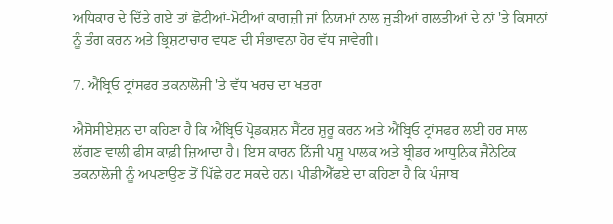ਅਧਿਕਾਰ ਦੇ ਦਿੱਤੇ ਗਏ ਤਾਂ ਛੋਟੀਆਂ-ਮੋਟੀਆਂ ਕਾਗਜ਼ੀ ਜਾਂ ਨਿਯਮਾਂ ਨਾਲ ਜੁੜੀਆਂ ਗਲਤੀਆਂ ਦੇ ਨਾਂ 'ਤੇ ਕਿਸਾਨਾਂ ਨੂੰ ਤੰਗ ਕਰਨ ਅਤੇ ਭ੍ਰਿਸ਼ਟਾਚਾਰ ਵਧਣ ਦੀ ਸੰਭਾਵਨਾ ਹੋਰ ਵੱਧ ਜਾਵੇਗੀ।

7. ਐਂਬ੍ਰਿਓ ਟ੍ਰਾਂਸਫਰ ਤਕਨਾਲੋਜੀ 'ਤੇ ਵੱਧ ਖਰਚ ਦਾ ਖਤਰਾ

ਐਸੋਸੀਏਸ਼ਨ ਦਾ ਕਹਿਣਾ ਹੈ ਕਿ ਐਂਬ੍ਰਿਓ ਪ੍ਰੋਡਕਸ਼ਨ ਸੈਂਟਰ ਸ਼ੁਰੂ ਕਰਨ ਅਤੇ ਐਂਬ੍ਰਿਓ ਟ੍ਰਾਂਸਫਰ ਲਈ ਹਰ ਸਾਲ ਲੱਗਣ ਵਾਲੀ ਫੀਸ ਕਾਫ਼ੀ ਜ਼ਿਆਦਾ ਹੈ। ਇਸ ਕਾਰਨ ਨਿੱਜੀ ਪਸ਼ੂ ਪਾਲਕ ਅਤੇ ਬ੍ਰੀਡਰ ਆਧੁਨਿਕ ਜੈਨੇਟਿਕ ਤਕਨਾਲੋਜੀ ਨੂੰ ਅਪਣਾਉਣ ਤੋਂ ਪਿੱਛੇ ਹਟ ਸਕਦੇ ਹਨ। ਪੀਡੀਐੱਫਏ ਦਾ ਕਹਿਣਾ ਹੈ ਕਿ ਪੰਜਾਬ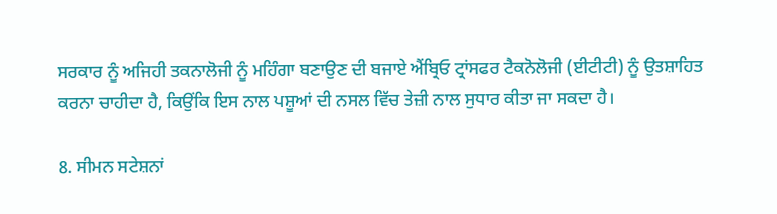ਸਰਕਾਰ ਨੂੰ ਅਜਿਹੀ ਤਕਨਾਲੋਜੀ ਨੂੰ ਮਹਿੰਗਾ ਬਣਾਉਣ ਦੀ ਬਜਾਏ ਐਂਬ੍ਰਿਓ ਟ੍ਰਾਂਸਫਰ ਟੈਕਨੋਲੋਜੀ (ਈਟੀਟੀ) ਨੂੰ ਉਤਸ਼ਾਹਿਤ ਕਰਨਾ ਚਾਹੀਦਾ ਹੈ, ਕਿਉਂਕਿ ਇਸ ਨਾਲ ਪਸ਼ੂਆਂ ਦੀ ਨਸਲ ਵਿੱਚ ਤੇਜ਼ੀ ਨਾਲ ਸੁਧਾਰ ਕੀਤਾ ਜਾ ਸਕਦਾ ਹੈ।

8. ਸੀਮਨ ਸਟੇਸ਼ਨਾਂ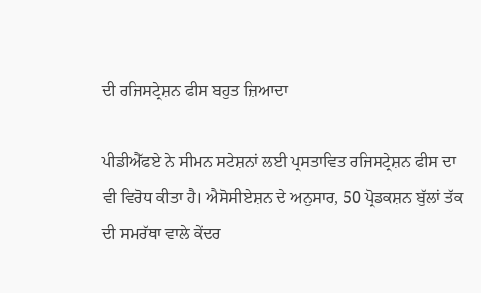ਦੀ ਰਜਿਸਟ੍ਰੇਸ਼ਨ ਫੀਸ ਬਹੁਤ ਜ਼ਿਆਦਾ

ਪੀਡੀਐੱਫਏ ਨੇ ਸੀਮਨ ਸਟੇਸ਼ਨਾਂ ਲਈ ਪ੍ਰਸਤਾਵਿਤ ਰਜਿਸਟ੍ਰੇਸ਼ਨ ਫੀਸ ਦਾ ਵੀ ਵਿਰੋਧ ਕੀਤਾ ਹੈ। ਐਸੋਸੀਏਸ਼ਨ ਦੇ ਅਨੁਸਾਰ, 50 ਪ੍ਰੋਡਕਸ਼ਨ ਬੁੱਲਾਂ ਤੱਕ ਦੀ ਸਮਰੱਥਾ ਵਾਲੇ ਕੇਂਦਰ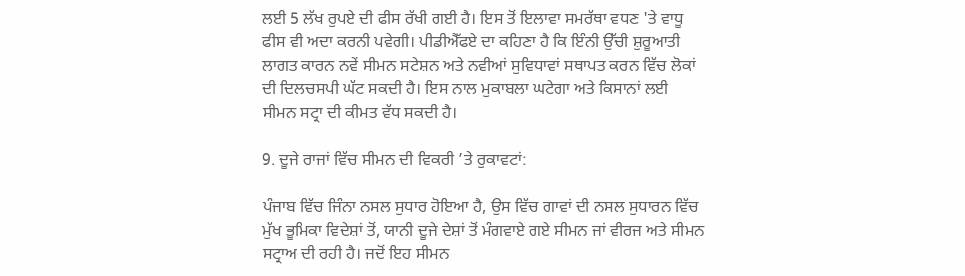ਲਈ 5 ਲੱਖ ਰੁਪਏ ਦੀ ਫੀਸ ਰੱਖੀ ਗਈ ਹੈ। ਇਸ ਤੋਂ ਇਲਾਵਾ ਸਮਰੱਥਾ ਵਧਣ 'ਤੇ ਵਾਧੂ ਫੀਸ ਵੀ ਅਦਾ ਕਰਨੀ ਪਵੇਗੀ। ਪੀਡੀਐੱਫਏ ਦਾ ਕਹਿਣਾ ਹੈ ਕਿ ਇੰਨੀ ਉੱਚੀ ਸ਼ੁਰੂਆਤੀ ਲਾਗਤ ਕਾਰਨ ਨਵੇਂ ਸੀਮਨ ਸਟੇਸ਼ਨ ਅਤੇ ਨਵੀਆਂ ਸੁਵਿਧਾਵਾਂ ਸਥਾਪਤ ਕਰਨ ਵਿੱਚ ਲੋਕਾਂ ਦੀ ਦਿਲਚਸਪੀ ਘੱਟ ਸਕਦੀ ਹੈ। ਇਸ ਨਾਲ ਮੁਕਾਬਲਾ ਘਟੇਗਾ ਅਤੇ ਕਿਸਾਨਾਂ ਲਈ ਸੀਮਨ ਸਟ੍ਰਾ ਦੀ ਕੀਮਤ ਵੱਧ ਸਕਦੀ ਹੈ।

9. ਦੂਜੇ ਰਾਜਾਂ ਵਿੱਚ ਸੀਮਨ ਦੀ ਵਿਕਰੀ ’ਤੇ ਰੁਕਾਵਟਾਂ:

ਪੰਜਾਬ ਵਿੱਚ ਜਿੰਨਾ ਨਸਲ ਸੁਧਾਰ ਹੋਇਆ ਹੈ, ਉਸ ਵਿੱਚ ਗਾਵਾਂ ਦੀ ਨਸਲ ਸੁਧਾਰਨ ਵਿੱਚ ਮੁੱਖ ਭੂਮਿਕਾ ਵਿਦੇਸ਼ਾਂ ਤੋਂ, ਯਾਨੀ ਦੂਜੇ ਦੇਸ਼ਾਂ ਤੋਂ ਮੰਗਵਾਏ ਗਏ ਸੀਮਨ ਜਾਂ ਵੀਰਜ ਅਤੇ ਸੀਮਨ ਸਟ੍ਰਾਅ ਦੀ ਰਹੀ ਹੈ। ਜਦੋਂ ਇਹ ਸੀਮਨ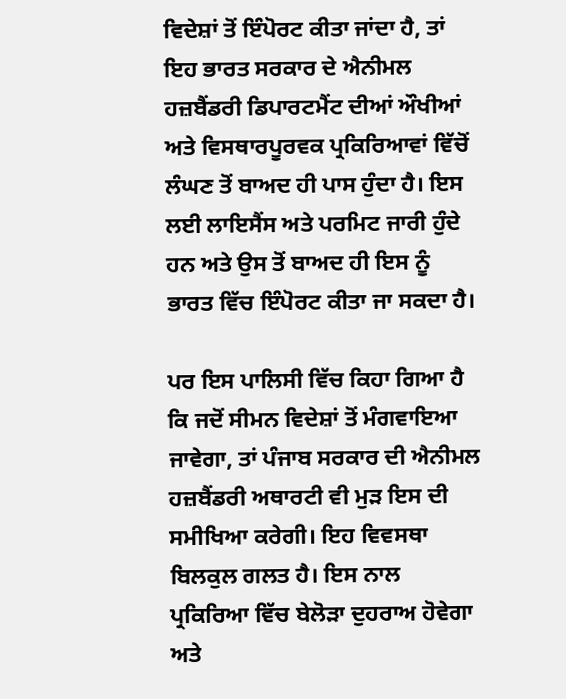ਵਿਦੇਸ਼ਾਂ ਤੋਂ ਇੰਪੋਰਟ ਕੀਤਾ ਜਾਂਦਾ ਹੈ, ਤਾਂ ਇਹ ਭਾਰਤ ਸਰਕਾਰ ਦੇ ਐਨੀਮਲ ਹਜ਼ਬੈਂਡਰੀ ਡਿਪਾਰਟਮੈਂਟ ਦੀਆਂ ਔਖੀਆਂ ਅਤੇ ਵਿਸਥਾਰਪੂਰਵਕ ਪ੍ਰਕਿਰਿਆਵਾਂ ਵਿੱਚੋਂ ਲੰਘਣ ਤੋਂ ਬਾਅਦ ਹੀ ਪਾਸ ਹੁੰਦਾ ਹੈ। ਇਸ ਲਈ ਲਾਇਸੈਂਸ ਅਤੇ ਪਰਮਿਟ ਜਾਰੀ ਹੁੰਦੇ ਹਨ ਅਤੇ ਉਸ ਤੋਂ ਬਾਅਦ ਹੀ ਇਸ ਨੂੰ ਭਾਰਤ ਵਿੱਚ ਇੰਪੋਰਟ ਕੀਤਾ ਜਾ ਸਕਦਾ ਹੈ।

ਪਰ ਇਸ ਪਾਲਿਸੀ ਵਿੱਚ ਕਿਹਾ ਗਿਆ ਹੈ ਕਿ ਜਦੋਂ ਸੀਮਨ ਵਿਦੇਸ਼ਾਂ ਤੋਂ ਮੰਗਵਾਇਆ ਜਾਵੇਗਾ, ਤਾਂ ਪੰਜਾਬ ਸਰਕਾਰ ਦੀ ਐਨੀਮਲ ਹਜ਼ਬੈਂਡਰੀ ਅਥਾਰਟੀ ਵੀ ਮੁੜ ਇਸ ਦੀ ਸਮੀਖਿਆ ਕਰੇਗੀ। ਇਹ ਵਿਵਸਥਾ ਬਿਲਕੁਲ ਗਲਤ ਹੈ। ਇਸ ਨਾਲ ਪ੍ਰਕਿਰਿਆ ਵਿੱਚ ਬੇਲੋੜਾ ਦੁਹਰਾਅ ਹੋਵੇਗਾ ਅਤੇ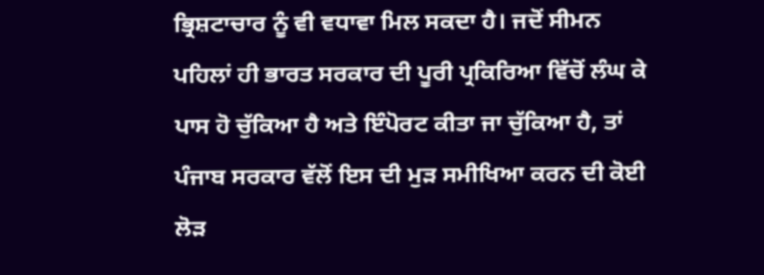ਭ੍ਰਿਸ਼ਟਾਚਾਰ ਨੂੰ ਵੀ ਵਧਾਵਾ ਮਿਲ ਸਕਦਾ ਹੈ। ਜਦੋਂ ਸੀਮਨ ਪਹਿਲਾਂ ਹੀ ਭਾਰਤ ਸਰਕਾਰ ਦੀ ਪੂਰੀ ਪ੍ਰਕਿਰਿਆ ਵਿੱਚੋਂ ਲੰਘ ਕੇ ਪਾਸ ਹੋ ਚੁੱਕਿਆ ਹੈ ਅਤੇ ਇੰਪੋਰਟ ਕੀਤਾ ਜਾ ਚੁੱਕਿਆ ਹੈ, ਤਾਂ ਪੰਜਾਬ ਸਰਕਾਰ ਵੱਲੋਂ ਇਸ ਦੀ ਮੁੜ ਸਮੀਖਿਆ ਕਰਨ ਦੀ ਕੋਈ ਲੋੜ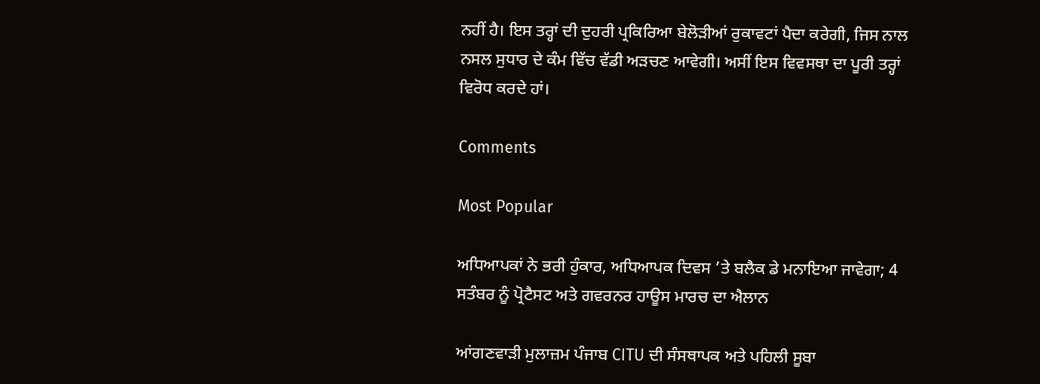ਨਹੀਂ ਹੈ। ਇਸ ਤਰ੍ਹਾਂ ਦੀ ਦੁਹਰੀ ਪ੍ਰਕਿਰਿਆ ਬੇਲੋੜੀਆਂ ਰੁਕਾਵਟਾਂ ਪੈਦਾ ਕਰੇਗੀ, ਜਿਸ ਨਾਲ ਨਸਲ ਸੁਧਾਰ ਦੇ ਕੰਮ ਵਿੱਚ ਵੱਡੀ ਅੜਚਣ ਆਵੇਗੀ। ਅਸੀਂ ਇਸ ਵਿਵਸਥਾ ਦਾ ਪੂਰੀ ਤਰ੍ਹਾਂ ਵਿਰੋਧ ਕਰਦੇ ਹਾਂ।

Comments

Most Popular

ਅਧਿਆਪਕਾਂ ਨੇ ਭਰੀ ਹੁੰਕਾਰ, ਅਧਿਆਪਕ ਦਿਵਸ ’ਤੇ ਬਲੈਕ ਡੇ ਮਨਾਇਆ ਜਾਵੇਗਾ; 4 ਸਤੰਬਰ ਨੂੰ ਪ੍ਰੋਟੈਸਟ ਅਤੇ ਗਵਰਨਰ ਹਾਊਸ ਮਾਰਚ ਦਾ ਐਲਾਨ

ਆਂਗਣਵਾੜੀ ਮੁਲਾਜ਼ਮ ਪੰਜਾਬ CITU ਦੀ ਸੰਸਥਾਪਕ ਅਤੇ ਪਹਿਲੀ ਸੂਬਾ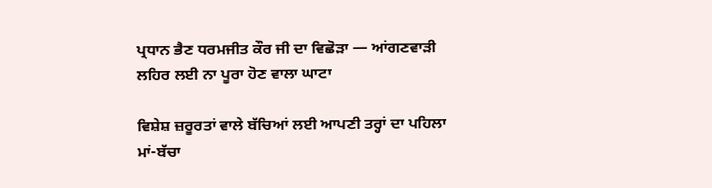ਪ੍ਰਧਾਨ ਭੈਣ ਧਰਮਜੀਤ ਕੌਰ ਜੀ ਦਾ ਵਿਛੋੜਾ — ਆਂਗਣਵਾੜੀ ਲਹਿਰ ਲਈ ਨਾ ਪੂਰਾ ਹੋਣ ਵਾਲਾ ਘਾਟਾ

ਵਿਸ਼ੇਸ਼ ਜ਼ਰੂਰਤਾਂ ਵਾਲੇ ਬੱਚਿਆਂ ਲਈ ਆਪਣੀ ਤਰ੍ਹਾਂ ਦਾ ਪਹਿਲਾ ਮਾਂ-ਬੱਚਾ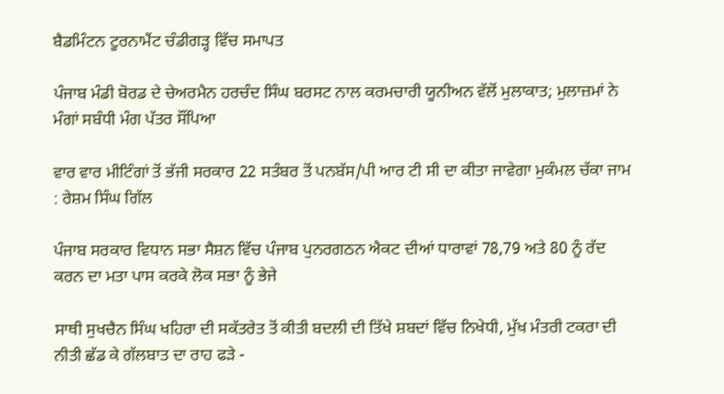ਬੈਡਮਿੰਟਨ ਟੂਰਨਾਮੈਂਟ ਚੰਡੀਗੜ੍ਹ ਵਿੱਚ ਸਮਾਪਤ

ਪੰਜਾਬ ਮੰਡੀ ਬੋਰਡ ਦੇ ਚੇਅਰਮੈਨ ਹਰਚੰਦ ਸਿੰਘ ਬਰਸਟ ਨਾਲ ਕਰਮਚਾਰੀ ਯੂਨੀਅਨ ਵੱਲੋਂ ਮੁਲਾਕਾਤ; ਮੁਲਾਜ਼ਮਾਂ ਨੇ ਮੰਗਾਂ ਸਬੰਧੀ ਮੰਗ ਪੱਤਰ ਸੌਂਪਿਆ

ਵਾਰ ਵਾਰ ਮੀਟਿੰਗਾਂ ਤੋਂ ਭੱਜੀ ਸਰਕਾਰ 22 ਸਤੰਬਰ ਤੋਂ ਪਨਬੱਸ/ਪੀ ਆਰ ਟੀ ਸੀ ਦਾ ਕੀਤਾ ਜਾਵੇਗਾ ਮੁਕੰਮਲ ਚੱਕਾ ਜਾਮ : ਰੇਸ਼ਮ ਸਿੰਘ ਗਿੱਲ

ਪੰਜਾਬ ਸਰਕਾਰ ਵਿਧਾਨ ਸਭਾ ਸੈਸ਼ਨ ਵਿੱਚ ਪੰਜਾਬ ਪੁਨਰਗਠਨ ਐਕਟ ਦੀਆਂ ਧਾਰਾਵਾਂ 78,79 ਅਤੇ 80 ਨੂੰ ਰੱਦ ਕਰਨ ਦਾ ਮਤਾ ਪਾਸ ਕਰਕੇ ਲੋਕ ਸਭਾ ਨੂੰ ਭੇਜੇ

ਸਾਥੀ ਸੁਖਚੈਨ ਸਿੰਘ ਖਹਿਰਾ ਦੀ ਸਕੱਤਰੇਤ ਤੋਂ ਕੀਤੀ ਬਦਲੀ ਦੀ ਤਿੱਖੇ ਸ਼ਬਦਾਂ ਵਿੱਚ ਨਿਖੇਧੀ, ਮੁੱਖ ਮੰਤਰੀ ਟਕਰਾ ਦੀ ਨੀਤੀ ਛੱਡ ਕੇ ਗੱਲਬਾਤ ਦਾ ਰਾਹ ਫੜੇ -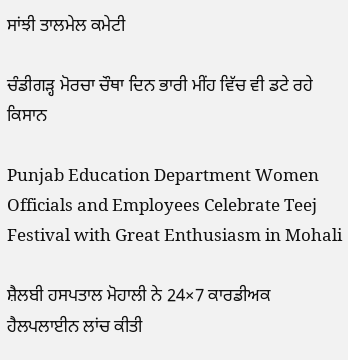ਸਾਂਝੀ ਤਾਲਮੇਲ ਕਮੇਟੀ

ਚੰਡੀਗੜ੍ਹ ਮੋਰਚਾ ਚੌਥਾ ਦਿਨ ਭਾਰੀ ਮੀਂਹ ਵਿੱਚ ਵੀ ਡਟੇ ਰਹੇ ਕਿਸਾਨ

Punjab Education Department Women Officials and Employees Celebrate Teej Festival with Great Enthusiasm in Mohali

ਸ਼ੈਲਬੀ ਹਸਪਤਾਲ ਮੋਹਾਲੀ ਨੇ 24×7 ਕਾਰਡੀਅਕ ਹੈਲਪਲਾਈਨ ਲਾਂਚ ਕੀਤੀ